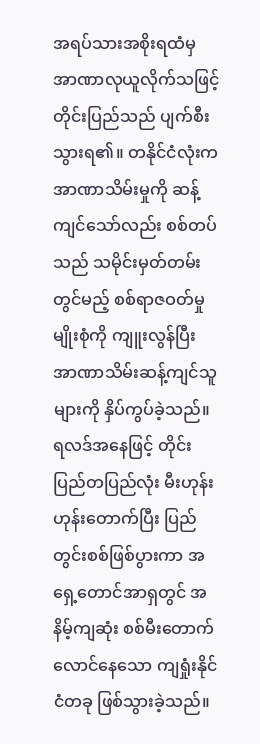အရပ်သားအစိုးရထံမှ အာဏာလုယူလိုက်သဖြင့် တိုင်းပြည်သည် ပျက်စီးသွားရ၏။ တနိုင်ငံလုံးက အာဏာသိမ်းမှုကို ဆန့်ကျင်သော်လည်း စစ်တပ်သည် သမိုင်းမှတ်တမ်းတွင်မည့် စစ်ရာဇဝတ်မှုမျိုးစုံကို ကျူးလွန်ပြီး အာဏာသိမ်းဆန့်ကျင်သူများကို နှိပ်ကွပ်ခဲ့သည်။
ရလဒ်အနေဖြင့် တိုင်းပြည်တပြည်လုံး မီးဟုန်းဟုန်းတောက်ပြီး ပြည်တွင်းစစ်ဖြစ်ပွားကာ အရှေ့တောင်အာရှတွင် အနိမ့်ကျဆုံး စစ်မီးတောက်လောင်နေသော ကျရှုံးနိုင်ငံတခု ဖြစ်သွားခဲ့သည်။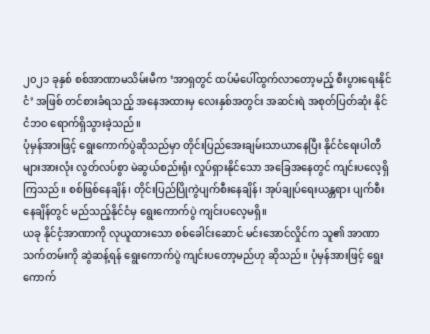၂၀၂၁ ခုနှစ် စစ်အာဏာမသိမ်းမီက ‘အာရှတွင် ထပ်မံပေါ်ထွက်လာတော့မည့် စီးပွားရေးနိုင်ငံ’ အဖြစ် တင်စားခံရသည့် အနေအထားမှ လေးနှစ်အတွင်း အဆင်းရဲ အစုတ်ပြတ်ဆုံး နိုင်ငံဘဝ ရောက်ရှိသွားခဲ့သည်။
ပုံမှန်အားဖြင့် ရွေးကောက်ပွဲဆိုသည်မှာ တိုင်းပြည်အေးချမ်းသာယာနေပြီး နိုင်ငံရေးပါတီများအားလုံး လွတ်လပ်စွာ မဲဆွယ်စည်းရုံး လှုပ်ရှားနိုင်သော အခြေအနေတွင် ကျင်းပလေ့ရှိကြသည်။ စစ်ဖြစ်နေချိန်၊ တိုင်းပြည်ပြိုကွဲပျက်စီးနေချိန်၊ အုပ်ချုပ်ရေးယန္တရား ပျက်စီးနေချိန်တွင် မည်သည့်နိုင်ငံမှ ရွေးကောက်ပွဲ ကျင်းပလေ့မရှိ။
ယခု နိုင်ငံ့အာဏာကို လုယူထားသော စစ်ခေါင်းဆောင် မင်းအောင်လှိုင်က သူ၏ အာဏာသက်တမ်းကို ဆွဲဆန့်ရန် ရွေးကောက်ပွဲ ကျင်းပတော့မည်ဟု ဆိုသည်။ ပုံမှန်အားဖြင့် ရွေးကောက်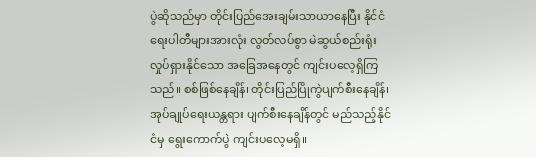ပွဲဆိုသည်မှာ တိုင်းပြည်အေးချမ်းသာယာနေပြီး နိုင်ငံရေးပါတီများအားလုံး လွတ်လပ်စွာ မဲဆွယ်စည်းရုံး လှုပ်ရှားနိုင်သော အခြေအနေတွင် ကျင်းပလေ့ရှိကြသည်။ စစ်ဖြစ်နေချိန်၊ တိုင်းပြည်ပြိုကွဲပျက်စီးနေချိန်၊ အုပ်ချုပ်ရေးယန္တရား ပျက်စီးနေချိန်တွင် မည်သည့်နိုင်ငံမှ ရွေးကောက်ပွဲ ကျင်းပလေ့မရှိ။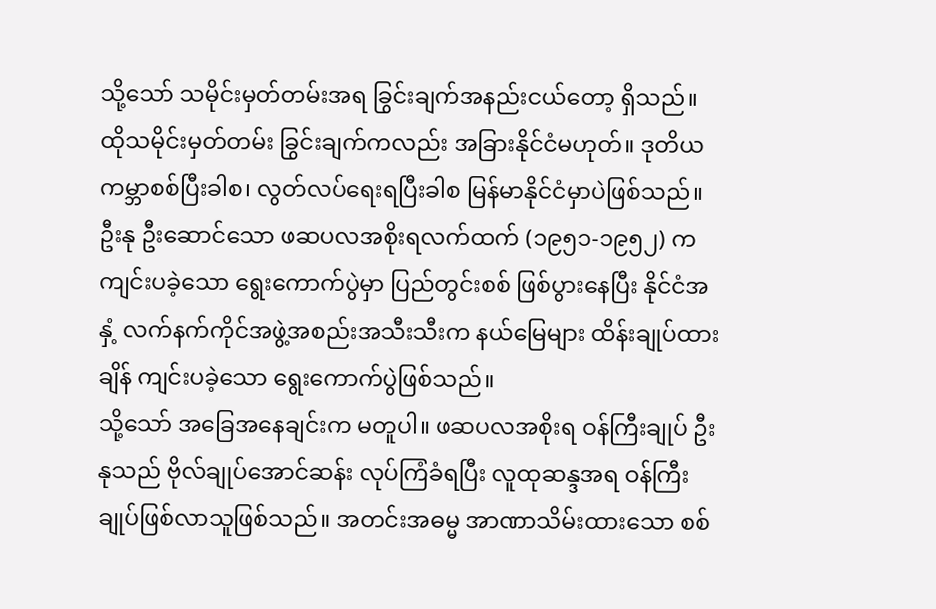သို့သော် သမိုင်းမှတ်တမ်းအရ ခြွင်းချက်အနည်းငယ်တော့ ရှိသည်။ ထိုသမိုင်းမှတ်တမ်း ခြွင်းချက်ကလည်း အခြားနိုင်ငံမဟုတ်။ ဒုတိယကမ္ဘာစစ်ပြီးခါစ၊ လွတ်လပ်ရေးရပြီးခါစ မြန်မာနိုင်ငံမှာပဲဖြစ်သည်။
ဦးနု ဦးဆောင်သော ဖဆပလအစိုးရလက်ထက် (၁၉၅၁-၁၉၅၂) က ကျင်းပခဲ့သော ရွေးကောက်ပွဲမှာ ပြည်တွင်းစစ် ဖြစ်ပွားနေပြီး နိုင်ငံအနှံ့ လက်နက်ကိုင်အဖွဲ့အစည်းအသီးသီးက နယ်မြေများ ထိန်းချုပ်ထားချိန် ကျင်းပခဲ့သော ရွေးကောက်ပွဲဖြစ်သည်။
သို့သော် အခြေအနေချင်းက မတူပါ။ ဖဆပလအစိုးရ ဝန်ကြီးချုပ် ဦးနုသည် ဗိုလ်ချုပ်အောင်ဆန်း လုပ်ကြံခံရပြီး လူထုဆန္ဒအရ ဝန်ကြီးချုပ်ဖြစ်လာသူဖြစ်သည်။ အတင်းအဓမ္မ အာဏာသိမ်းထားသော စစ်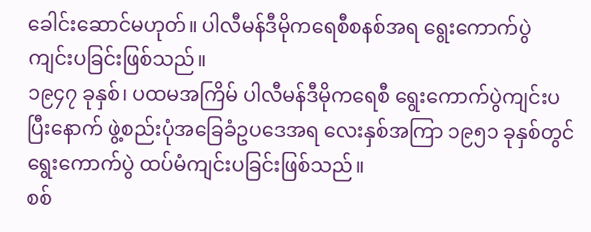ခေါင်းဆောင်မဟုတ်။ ပါလီမန်ဒီမိုကရေစီစနစ်အရ ရွေးကောက်ပွဲ ကျင်းပခြင်းဖြစ်သည်။
၁၉၄၇ ခုနှစ်၊ ပထမအကြိမ် ပါလီမန်ဒီမိုကရေစီ ရွေးကောက်ပွဲကျင်းပပြီးနောက် ဖွဲ့စည်းပုံအခြေခံဥပဒေအရ လေးနှစ်အကြာ ၁၉၅၁ ခုနှစ်တွင် ရွေးကောက်ပွဲ ထပ်မံကျင်းပခြင်းဖြစ်သည်။
စစ်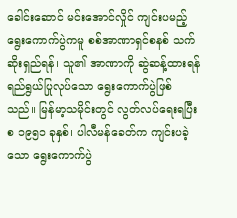ခေါင်းဆောင် မင်းအောင်လှိုင် ကျင်းပမည့် ရွေးကောက်ပွဲကမူ စစ်အာဏာရှင်စနစ် သက်ဆိုးရှည်ရန်၊ သူ၏ အာဏာကို ဆွဲဆန့်ထားရန် ရည်ရွယ်ပြုလုပ်သော ရွေးကောက်ပွဲဖြစ်သည်။ မြန်မာ့သမိုင်းတွင် လွတ်လပ်ရေးရပြီးစ ၁၉၅၁ ခုနှစ်၊ ပါလီမန်ခေတ်က ကျင်းပခဲ့သော ရွေးကောက်ပွဲ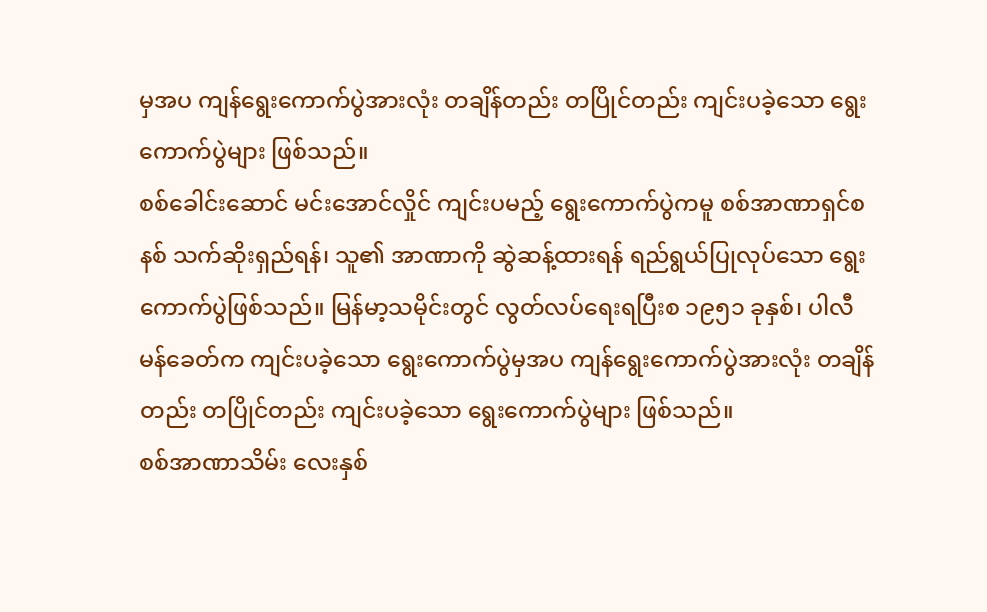မှအပ ကျန်ရွေးကောက်ပွဲအားလုံး တချိန်တည်း တပြိုင်တည်း ကျင်းပခဲ့သော ရွေးကောက်ပွဲများ ဖြစ်သည်။
စစ်ခေါင်းဆောင် မင်းအောင်လှိုင် ကျင်းပမည့် ရွေးကောက်ပွဲကမူ စစ်အာဏာရှင်စနစ် သက်ဆိုးရှည်ရန်၊ သူ၏ အာဏာကို ဆွဲဆန့်ထားရန် ရည်ရွယ်ပြုလုပ်သော ရွေးကောက်ပွဲဖြစ်သည်။ မြန်မာ့သမိုင်းတွင် လွတ်လပ်ရေးရပြီးစ ၁၉၅၁ ခုနှစ်၊ ပါလီမန်ခေတ်က ကျင်းပခဲ့သော ရွေးကောက်ပွဲမှအပ ကျန်ရွေးကောက်ပွဲအားလုံး တချိန်တည်း တပြိုင်တည်း ကျင်းပခဲ့သော ရွေးကောက်ပွဲများ ဖြစ်သည်။
စစ်အာဏာသိမ်း လေးနှစ်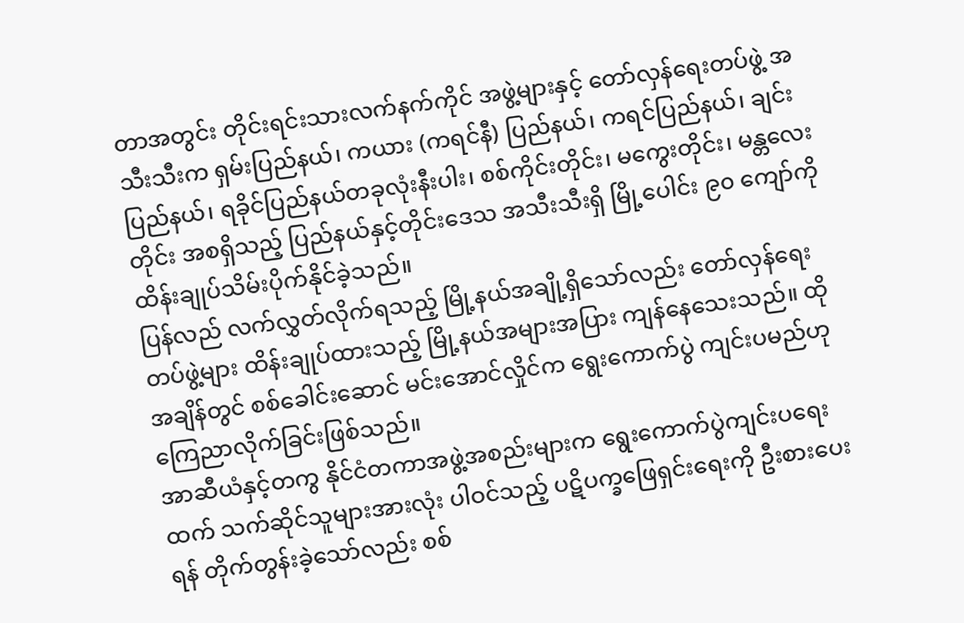တာအတွင်း တိုင်းရင်းသားလက်နက်ကိုင် အဖွဲ့များနှင့် တော်လှန်ရေးတပ်ဖွဲ့ အသီးသီးက ရှမ်းပြည်နယ်၊ ကယား (ကရင်နီ) ပြည်နယ်၊ ကရင်ပြည်နယ်၊ ချင်းပြည်နယ်၊ ရခိုင်ပြည်နယ်တခုလုံးနီးပါး၊ စစ်ကိုင်းတိုင်း၊ မကွေးတိုင်း၊ မန္တလေးတိုင်း အစရှိသည့် ပြည်နယ်နှင့်တိုင်းဒေသ အသီးသီးရှိ မြို့ပေါင်း ၉၀ ကျော်ကို ထိန်းချုပ်သိမ်းပိုက်နိုင်ခဲ့သည်။
ပြန်လည် လက်လွှတ်လိုက်ရသည့် မြို့နယ်အချို့ရှိသော်လည်း တော်လှန်ရေးတပ်ဖွဲ့များ ထိန်းချုပ်ထားသည့် မြို့နယ်အများအပြား ကျန်နေသေးသည်။ ထိုအချိန်တွင် စစ်ခေါင်းဆောင် မင်းအောင်လှိုင်က ရွေးကောက်ပွဲ ကျင်းပမည်ဟု ကြေညာလိုက်ခြင်းဖြစ်သည်။
အာဆီယံနှင့်တကွ နိုင်ငံတကာအဖွဲ့အစည်းများက ရွေးကောက်ပွဲကျင်းပရေးထက် သက်ဆိုင်သူများအားလုံး ပါဝင်သည့် ပဋိပက္ခဖြေရှင်းရေးကို ဦးစားပေးရန် တိုက်တွန်းခဲ့သော်လည်း စစ်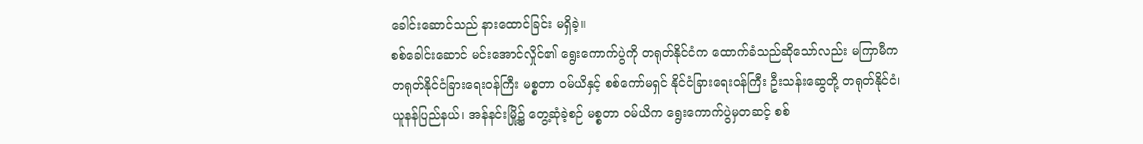ခေါင်းဆောင်သည် နားထောင်ခြင်း မရှိခဲ့။
စစ်ခေါင်းဆောင် မင်းအောင်လှိုင်၏ ရွေးကောက်ပွဲကို တရုတ်နိုင်ငံက ထောက်ခံသည်ဆိုသော်လည်း မကြာမီက တရုတ်နိုင်ငံခြားရေးဝန်ကြီး မစ္စတာ ဝမ်ယိနှင့် စစ်ကော်မရှင် နိုင်ငံခြားရေးဝန်ကြီး ဦးသန်းဆွေတို့ တရုတ်နိုင်ငံ၊ ယူနန်ပြည်နယ်၊ အန်နင်းမြို့၌ တွေ့ဆုံခဲ့စဉ် မစ္စတာ ဝမ်ယိက ရွေးကောက်ပွဲမှတဆင့် စစ်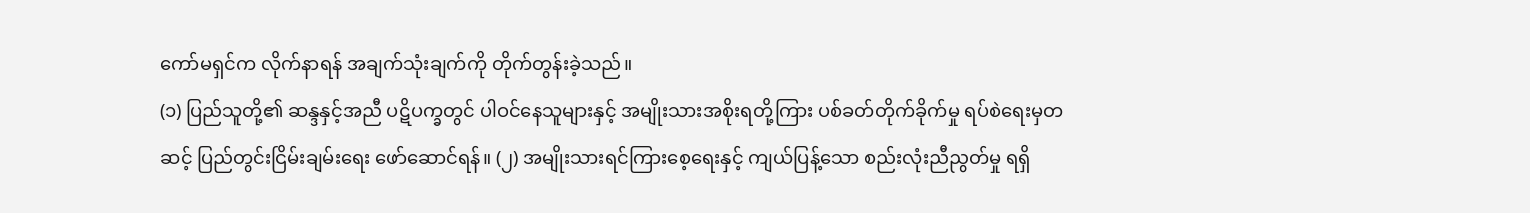ကော်မရှင်က လိုက်နာရန် အချက်သုံးချက်ကို တိုက်တွန်းခဲ့သည်။
(၁) ပြည်သူတို့၏ ဆန္ဒနှင့်အညီ ပဋိပက္ခတွင် ပါဝင်နေသူများနှင့် အမျိုးသားအစိုးရတို့ကြား ပစ်ခတ်တိုက်ခိုက်မှု ရပ်စဲရေးမှတဆင့် ပြည်တွင်းငြိမ်းချမ်းရေး ဖော်ဆောင်ရန်။ (၂) အမျိုးသားရင်ကြားစေ့ရေးနှင့် ကျယ်ပြန့်သော စည်းလုံးညီညွတ်မှု ရရှိ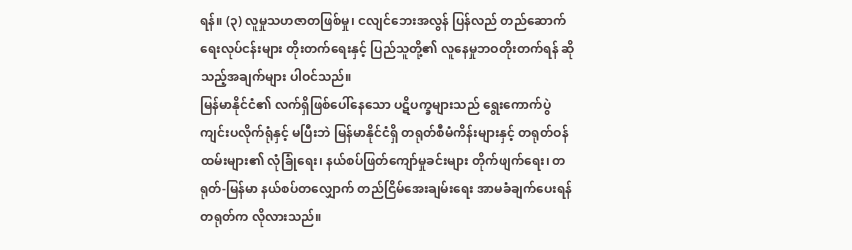ရန်။ (၃) လူမှုသဟဇာတဖြစ်မှု၊ ငလျင်ဘေးအလွန် ပြန်လည် တည်ဆောက်ရေးလုပ်ငန်းများ တိုးတက်ရေးနှင့် ပြည်သူတို့၏ လူနေမှုဘဝတိုးတက်ရန် ဆိုသည့်အချက်များ ပါဝင်သည်။
မြန်မာနိုင်ငံ၏ လက်ရှိဖြစ်ပေါ်နေသော ပဋိပက္ခများသည် ရွေးကောက်ပွဲ ကျင်းပလိုက်ရုံနှင့် မပြီးဘဲ မြန်မာနိုင်ငံရှိ တရုတ်စီမံကိန်းများနှင့် တရုတ်ဝန်ထမ်းများ၏ လုံခြုံရေး၊ နယ်စပ်ဖြတ်ကျော်မှုခင်းများ တိုက်ဖျက်ရေး၊ တရုတ်-မြန်မာ နယ်စပ်တလျှောက် တည်ငြိမ်အေးချမ်းရေး အာမခံချက်ပေးရန် တရုတ်က လိုလားသည်။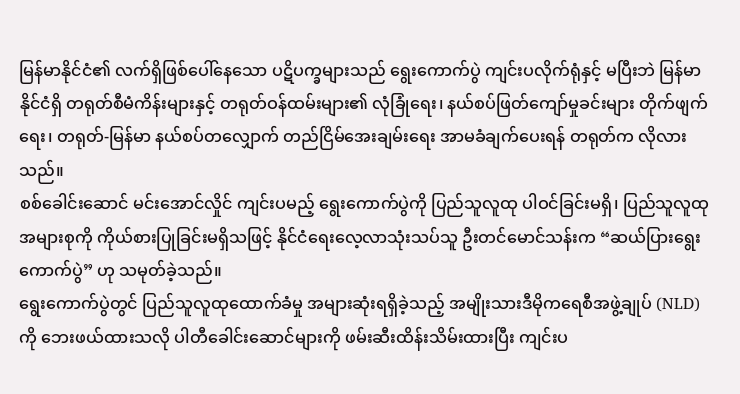မြန်မာနိုင်ငံ၏ လက်ရှိဖြစ်ပေါ်နေသော ပဋိပက္ခများသည် ရွေးကောက်ပွဲ ကျင်းပလိုက်ရုံနှင့် မပြီးဘဲ မြန်မာနိုင်ငံရှိ တရုတ်စီမံကိန်းများနှင့် တရုတ်ဝန်ထမ်းများ၏ လုံခြုံရေး၊ နယ်စပ်ဖြတ်ကျော်မှုခင်းများ တိုက်ဖျက်ရေး၊ တရုတ်-မြန်မာ နယ်စပ်တလျှောက် တည်ငြိမ်အေးချမ်းရေး အာမခံချက်ပေးရန် တရုတ်က လိုလားသည်။
စစ်ခေါင်းဆောင် မင်းအောင်လှိုင် ကျင်းပမည့် ရွေးကောက်ပွဲကို ပြည်သူလူထု ပါဝင်ခြင်းမရှိ၊ ပြည်သူလူထု အများစုကို ကိုယ်စားပြုခြင်းမရှိသဖြင့် နိုင်ငံရေးလေ့လာသုံးသပ်သူ ဦးတင်မောင်သန်းက “ဆယ်ပြားရွေးကောက်ပွဲ” ဟု သမုတ်ခဲ့သည်။
ရွေးကောက်ပွဲတွင် ပြည်သူလူထုထောက်ခံမှု အများဆုံးရရှိခဲ့သည့် အမျိုးသားဒီမိုကရေစီအဖွဲ့ချုပ် (NLD) ကို ဘေးဖယ်ထားသလို ပါတီခေါင်းဆောင်များကို ဖမ်းဆီးထိန်းသိမ်းထားပြီး ကျင်းပ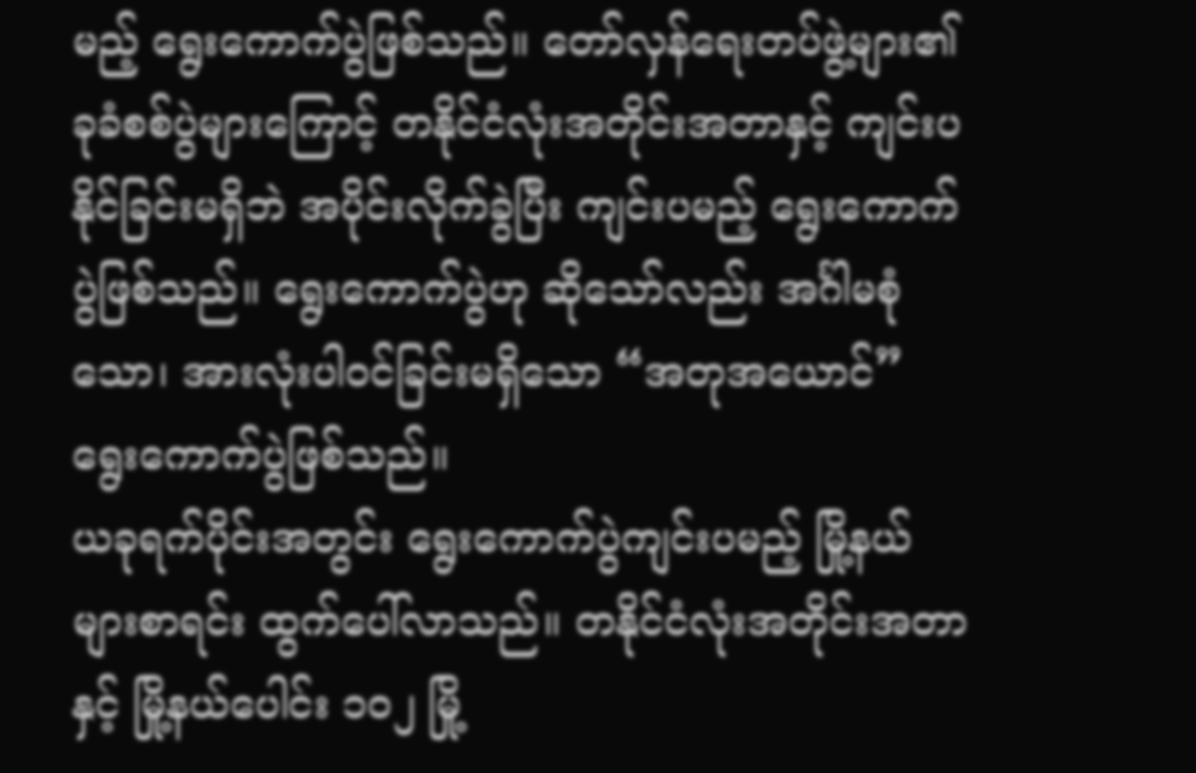မည့် ရွေးကောက်ပွဲဖြစ်သည်။ တော်လှန်ရေးတပ်ဖွဲ့များ၏ ခုခံစစ်ပွဲများကြောင့် တနိုင်ငံလုံးအတိုင်းအတာနှင့် ကျင်းပနိုင်ခြင်းမရှိဘဲ အပိုင်းလိုက်ခွဲပြီး ကျင်းပမည့် ရွေးကောက်ပွဲဖြစ်သည်။ ရွေးကောက်ပွဲဟု ဆိုသော်လည်း အင်္ဂါမစုံသော၊ အားလုံးပါဝင်ခြင်းမရှိသော “အတုအယောင်” ရွေးကောက်ပွဲဖြစ်သည်။
ယခုရက်ပိုင်းအတွင်း ရွေးကောက်ပွဲကျင်းပမည့် မြို့နယ်များစာရင်း ထွက်ပေါ်လာသည်။ တနိုင်ငံလုံးအတိုင်းအတာနှင့် မြို့နယ်ပေါင်း ၁၀၂ မြို့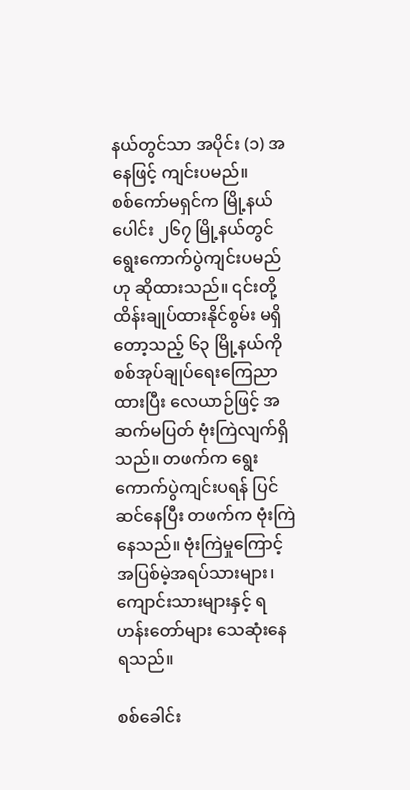နယ်တွင်သာ အပိုင်း (၁) အနေဖြင့် ကျင်းပမည်။
စစ်ကော်မရှင်က မြို့နယ်ပေါင်း ၂၆၇ မြို့နယ်တွင် ရွေးကောက်ပွဲကျင်းပမည်ဟု ဆိုထားသည်။ ၎င်းတို့ ထိန်းချုပ်ထားနိုင်စွမ်း မရှိတော့သည့် ၆၃ မြို့နယ်ကို စစ်အုပ်ချုပ်ရေးကြေညာထားပြီး လေယာဉ်ဖြင့် အဆက်မပြတ် ဗုံးကြဲလျက်ရှိသည်။ တဖက်က ရွေးကောက်ပွဲကျင်းပရန် ပြင်ဆင်နေပြီး တဖက်က ဗုံးကြဲနေသည်။ ဗုံးကြဲမှုကြောင့် အပြစ်မဲ့အရပ်သားများ၊ ကျောင်းသားများနှင့် ရဟန်းတော်များ သေဆုံးနေရသည်။

စစ်ခေါင်း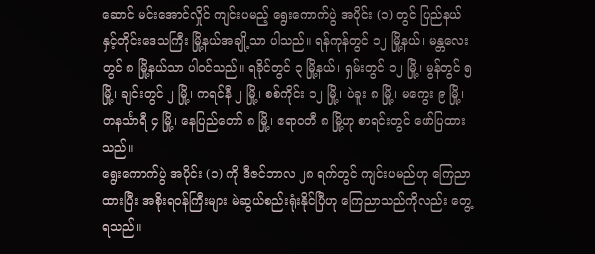ဆောင် မင်းအောင်လှိုင် ကျင်းပမည့် ရွေးကောက်ပွဲ အပိုင်း (၁) တွင် ပြည်နယ်နှင့်တိုင်းဒေသကြီး မြို့နယ်အချို့သာ ပါသည်။ ရန်ကုန်တွင် ၁၂ မြို့နယ်၊ မန္တလေးတွင် ၈ မြို့နယ်သာ ပါဝင်သည်။ ရခိုင်တွင် ၃ မြို့နယ်၊ ရှမ်းတွင် ၁၂ မြို့၊ မွန်တွင် ၅ မြို့၊ ချင်းတွင် ၂ မြို့၊ ကရင်နီ ၂ မြို့၊ စစ်ကိုင်း ၁၂ မြို့၊ ပဲခူး ၈ မြို့၊ မကွေး ၉ မြို့၊ တနင်္သာရီ ၄ မြို့၊ နေပြည်တော် ၈ မြို့၊ ဧရာဝတီ ၈ မြို့ဟု စာရင်းတွင် ဖော်ပြထားသည်။
ရွေးကောက်ပွဲ အပိုင်း (၁) ကို ဒီဇင်ဘာလ ၂၈ ရက်တွင် ကျင်းပမည်ဟု ကြေညာထားပြီး အစိုးရဝန်ကြီးများ မဲဆွယ်စည်းရုံးနိုင်ပြီဟု ကြေညာသည်ကိုလည်း တွေ့ရသည်။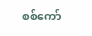စစ်ကော်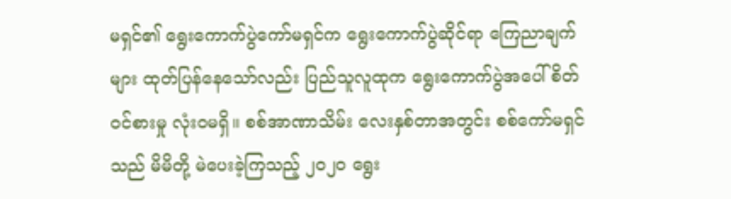မရှင်၏ ရွေးကောက်ပွဲကော်မရှင်က ရွေးကောက်ပွဲဆိုင်ရာ ကြေညာချက်များ ထုတ်ပြန်နေသော်လည်း ပြည်သူလူထုက ရွေးကောက်ပွဲအပေါ် စိတ်ဝင်စားမှု လုံးဝမရှိ။ စစ်အာဏာသိမ်း လေးနှစ်တာအတွင်း စစ်ကော်မရှင်သည် မိမိတို့ မဲပေးခဲ့ကြသည့် ၂၀၂၀ ရွေး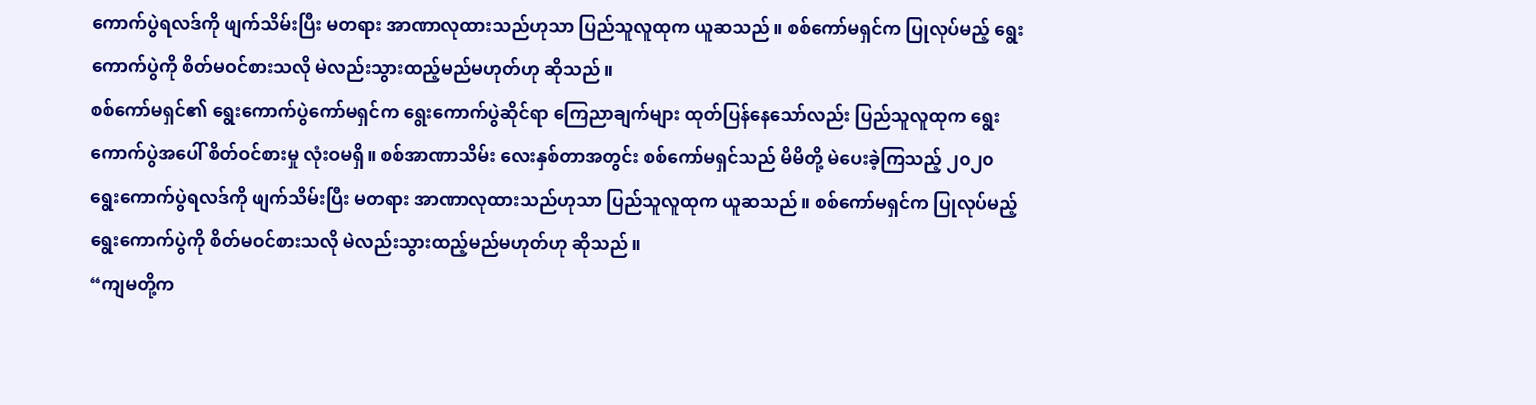ကောက်ပွဲရလဒ်ကို ဖျက်သိမ်းပြီး မတရား အာဏာလုထားသည်ဟုသာ ပြည်သူလူထုက ယူဆသည်။ စစ်ကော်မရှင်က ပြုလုပ်မည့် ရွေးကောက်ပွဲကို စိတ်မဝင်စားသလို မဲလည်းသွားထည့်မည်မဟုတ်ဟု ဆိုသည်။
စစ်ကော်မရှင်၏ ရွေးကောက်ပွဲကော်မရှင်က ရွေးကောက်ပွဲဆိုင်ရာ ကြေညာချက်များ ထုတ်ပြန်နေသော်လည်း ပြည်သူလူထုက ရွေးကောက်ပွဲအပေါ် စိတ်ဝင်စားမှု လုံးဝမရှိ။ စစ်အာဏာသိမ်း လေးနှစ်တာအတွင်း စစ်ကော်မရှင်သည် မိမိတို့ မဲပေးခဲ့ကြသည့် ၂၀၂၀ ရွေးကောက်ပွဲရလဒ်ကို ဖျက်သိမ်းပြီး မတရား အာဏာလုထားသည်ဟုသာ ပြည်သူလူထုက ယူဆသည်။ စစ်ကော်မရှင်က ပြုလုပ်မည့် ရွေးကောက်ပွဲကို စိတ်မဝင်စားသလို မဲလည်းသွားထည့်မည်မဟုတ်ဟု ဆိုသည်။
“ကျမတို့က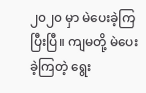၂၀၂၀ မှာ မဲပေးခဲ့ကြပြီးပြီ။ ကျမတို့ မဲပေးခဲ့ကြတဲ့ ရွေး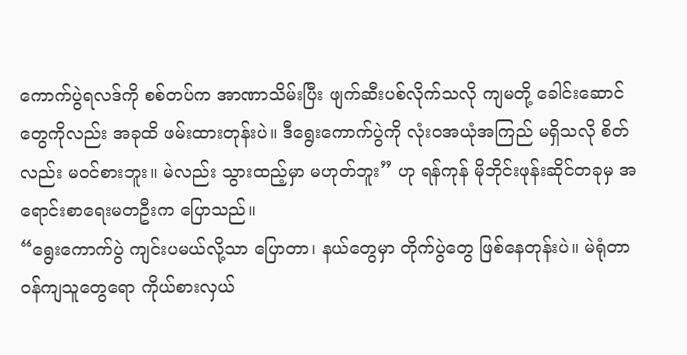ကောက်ပွဲရလဒ်ကို စစ်တပ်က အာဏာသိမ်းပြီး ဖျက်ဆီးပစ်လိုက်သလို ကျမတို့ ခေါင်းဆောင်တွေကိုလည်း အခုထိ ဖမ်းထားတုန်းပဲ။ ဒီရွေးကောက်ပွဲကို လုံးဝအယုံအကြည် မရှိသလို စိတ်လည်း မဝင်စားဘူး။ မဲလည်း သွားထည့်မှာ မဟုတ်ဘူး” ဟု ရန်ကုန် မိုဘိုင်းဖုန်းဆိုင်တခုမှ အရောင်းစာရေးမတဦးက ပြောသည်။
“ရွေးကောက်ပွဲ ကျင်းပမယ်လို့သာ ပြောတာ၊ နယ်တွေမှာ တိုက်ပွဲတွေ ဖြစ်နေတုန်းပဲ။ မဲရုံတာဝန်ကျသူတွေရော ကိုယ်စားလှယ်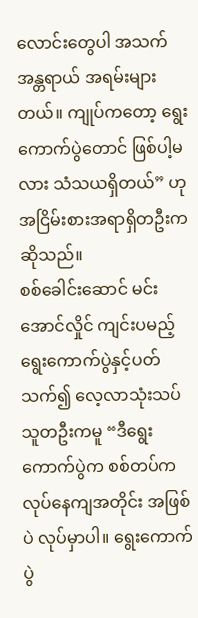လောင်းတွေပါ အသက်အန္တရာယ် အရမ်းများတယ်။ ကျုပ်ကတော့ ရွေးကောက်ပွဲတောင် ဖြစ်ပါ့မလား သံသယရှိတယ်” ဟု အငြိမ်းစားအရာရှိတဦးက ဆိုသည်။
စစ်ခေါင်းဆောင် မင်းအောင်လှိုင် ကျင်းပမည့် ရွေးကောက်ပွဲနှင့်ပတ်သက်၍ လေ့လာသုံးသပ်သူတဦးကမူ “ဒီရွေးကောက်ပွဲက စစ်တပ်က လုပ်နေကျအတိုင်း အဖြစ်ပဲ လုပ်မှာပါ။ ရွေးကောက်ပွဲ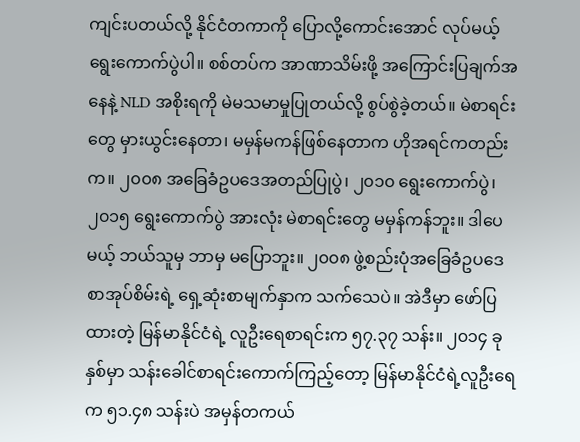ကျင်းပတယ်လို့ နိုင်ငံတကာကို ပြောလို့ကောင်းအောင် လုပ်မယ့် ရွေးကောက်ပွဲပါ။ စစ်တပ်က အာဏာသိမ်းဖို့ အကြောင်းပြချက်အနေနဲ့ NLD အစိုးရကို မဲမသမာမှုပြုတယ်လို့ စွပ်စွဲခဲ့တယ်။ မဲစာရင်းတွေ မှားယွင်းနေတာ၊ မမှန်မကန်ဖြစ်နေတာက ဟိုအရင်ကတည်းက။ ၂၀၀၈ အခြေခံဥပဒေအတည်ပြုပွဲ၊ ၂၀၁၀ ရွေးကောက်ပွဲ၊ ၂၀၁၅ ရွေးကောက်ပွဲ အားလုံး မဲစာရင်းတွေ မမှန်ကန်ဘူး။ ဒါပေမယ့် ဘယ်သူမှ ဘာမှ မပြောဘူး။ ၂၀၀၈ ဖွဲ့စည်းပုံအခြေခံဥပဒေ စာအုပ်စိမ်းရဲ့ ရှေ့ဆုံးစာမျက်နှာက သက်သေပဲ။ အဲဒီမှာ ဖော်ပြထားတဲ့ မြန်မာနိုင်ငံရဲ့ လူဦးရေစာရင်းက ၅၇.၃၇ သန်း။ ၂၀၁၄ ခုနှစ်မှာ သန်းခေါင်စာရင်းကောက်ကြည့်တော့ မြန်မာနိုင်ငံရဲ့လူဦးရေက ၅၁.၄၈ သန်းပဲ အမှန်တကယ်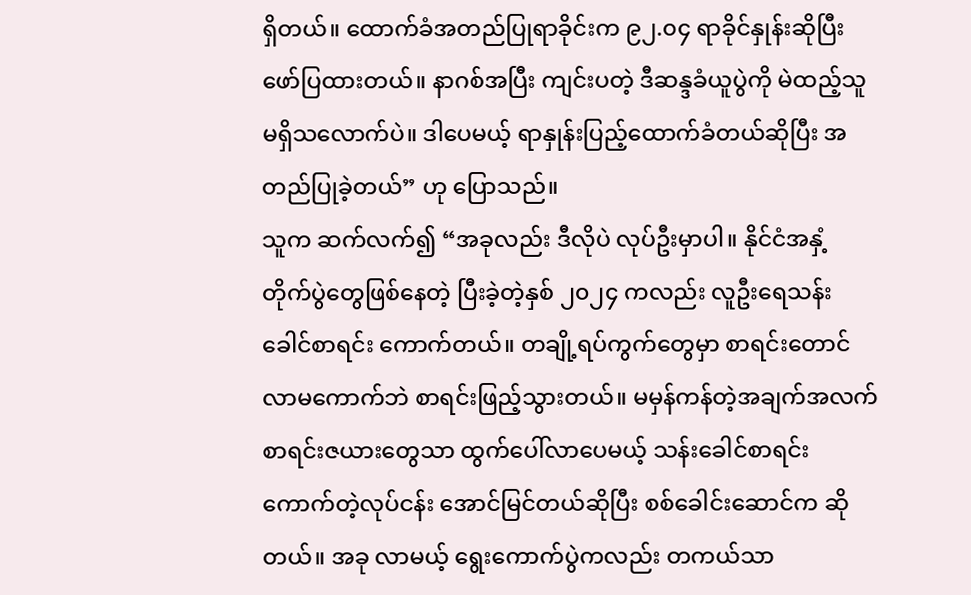ရှိတယ်။ ထောက်ခံအတည်ပြုရာခိုင်းက ၉၂.၀၄ ရာခိုင်နှုန်းဆိုပြီး ဖော်ပြထားတယ်။ နာဂစ်အပြီး ကျင်းပတဲ့ ဒီဆန္ဒခံယူပွဲကို မဲထည့်သူ မရှိသလောက်ပဲ။ ဒါပေမယ့် ရာနှုန်းပြည့်ထောက်ခံတယ်ဆိုပြီး အတည်ပြုခဲ့တယ်” ဟု ပြောသည်။
သူက ဆက်လက်၍ “အခုလည်း ဒီလိုပဲ လုပ်ဦးမှာပါ။ နိုင်ငံအနှံ့ တိုက်ပွဲတွေဖြစ်နေတဲ့ ပြီးခဲ့တဲ့နှစ် ၂၀၂၄ ကလည်း လူဦးရေသန်းခေါင်စာရင်း ကောက်တယ်။ တချို့ရပ်ကွက်တွေမှာ စာရင်းတောင် လာမကောက်ဘဲ စာရင်းဖြည့်သွားတယ်။ မမှန်ကန်တဲ့အချက်အလက် စာရင်းဇယားတွေသာ ထွက်ပေါ်လာပေမယ့် သန်းခေါင်စာရင်းကောက်တဲ့လုပ်ငန်း အောင်မြင်တယ်ဆိုပြီး စစ်ခေါင်းဆောင်က ဆိုတယ်။ အခု လာမယ့် ရွေးကောက်ပွဲကလည်း တကယ်သာ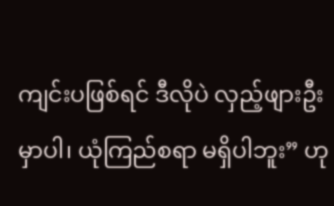ကျင်းပဖြစ်ရင် ဒီလိုပဲ လှည့်ဖျားဦးမှာပါ၊ ယုံကြည်စရာ မရှိပါဘူး” ဟု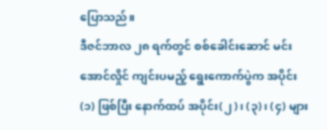ပြောသည်။
ဒီဇင်ဘာလ ၂၈ ရက်တွင် စစ်ခေါင်းဆောင် မင်းအောင်လှိုင် ကျင်းပမည့် ရွေးကောက်ပွဲက အပိုင်း (၁) ဖြစ်ပြီး နောက်ထပ် အပိုင်း(၂)၊ (၃)၊ (၄) များ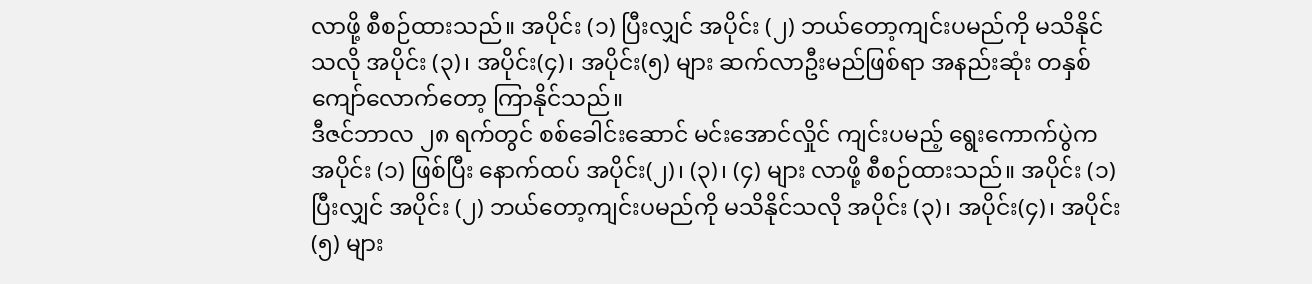လာဖို့ စီစဉ်ထားသည်။ အပိုင်း (၁) ပြီးလျှင် အပိုင်း (၂) ဘယ်တော့ကျင်းပမည်ကို မသိနိုင်သလို အပိုင်း (၃)၊ အပိုင်း(၄)၊ အပိုင်း(၅) များ ဆက်လာဦးမည်ဖြစ်ရာ အနည်းဆုံး တနှစ်ကျော်လောက်တော့ ကြာနိုင်သည်။
ဒီဇင်ဘာလ ၂၈ ရက်တွင် စစ်ခေါင်းဆောင် မင်းအောင်လှိုင် ကျင်းပမည့် ရွေးကောက်ပွဲက အပိုင်း (၁) ဖြစ်ပြီး နောက်ထပ် အပိုင်း(၂)၊ (၃)၊ (၄) များ လာဖို့ စီစဉ်ထားသည်။ အပိုင်း (၁) ပြီးလျှင် အပိုင်း (၂) ဘယ်တော့ကျင်းပမည်ကို မသိနိုင်သလို အပိုင်း (၃)၊ အပိုင်း(၄)၊ အပိုင်း(၅) များ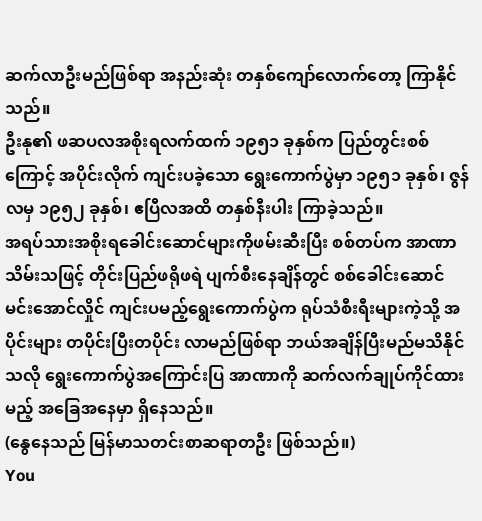ဆက်လာဦးမည်ဖြစ်ရာ အနည်းဆုံး တနှစ်ကျော်လောက်တော့ ကြာနိုင်သည်။
ဦးနု၏ ဖဆပလအစိုးရလက်ထက် ၁၉၅၁ ခုနှစ်က ပြည်တွင်းစစ်ကြောင့် အပိုင်းလိုက် ကျင်းပခဲ့သော ရွေးကောက်ပွဲမှာ ၁၉၅၁ ခုနှစ်၊ ဇွန်လမှ ၁၉၅၂ ခုနှစ်၊ ဧပြီလအထိ တနှစ်နီးပါး ကြာခဲ့သည်။
အရပ်သားအစိုးရခေါင်းဆောင်များကိုဖမ်းဆီးပြီး စစ်တပ်က အာဏာသိမ်းသဖြင့် တိုင်းပြည်ဖရိုဖရဲ ပျက်စီးနေချိန်တွင် စစ်ခေါင်းဆောင် မင်းအောင်လှိုင် ကျင်းပမည့်ရွေးကောက်ပွဲက ရုပ်သံစီးရီးများကဲ့သို့ အပိုင်းများ တပိုင်းပြီးတပိုင်း လာမည်ဖြစ်ရာ ဘယ်အချိန်ပြီးမည်မသိနိုင်သလို ရွေးကောက်ပွဲအကြောင်းပြ အာဏာကို ဆက်လက်ချုပ်ကိုင်ထားမည့် အခြေအနေမှာ ရှိနေသည်။
(နွေနေသည် မြန်မာသတင်းစာဆရာတဦး ဖြစ်သည်။)
You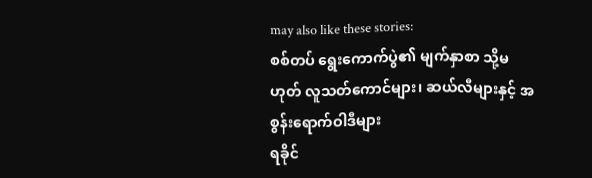may also like these stories:
စစ်တပ် ရွေးကောက်ပွဲ၏ မျက်နှာစာ သို့မဟုတ် လူသတ်ကောင်များ၊ ဆယ်လီများနှင့် အစွန်းရောက်ဝါဒီများ
ရခိုင်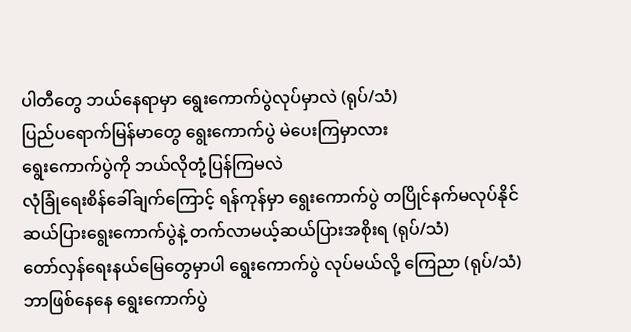ပါတီတွေ ဘယ်နေရာမှာ ရွေးကောက်ပွဲလုပ်မှာလဲ (ရုပ်/သံ)
ပြည်ပရောက်မြန်မာတွေ ရွေးကောက်ပွဲ မဲပေးကြမှာလား
ရွေးကောက်ပွဲကို ဘယ်လိုတုံ့ပြန်ကြမလဲ
လုံခြုံရေးစိန်ခေါ်ချက်ကြောင့် ရန်ကုန်မှာ ရွေးကောက်ပွဲ တပြိုင်နက်မလုပ်နိုင်
ဆယ်ပြားရွေးကောက်ပွဲနဲ့ တက်လာမယ့်ဆယ်ပြားအစိုးရ (ရုပ်/သံ)
တော်လှန်ရေးနယ်မြေတွေမှာပါ ရွေးကောက်ပွဲ လုပ်မယ်လို့ ကြေညာ (ရုပ်/သံ)
ဘာဖြစ်နေနေ ရွေးကောက်ပွဲ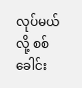လုပ်မယ်လို့ စစ်ခေါင်း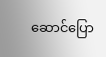ဆောင်ပြော